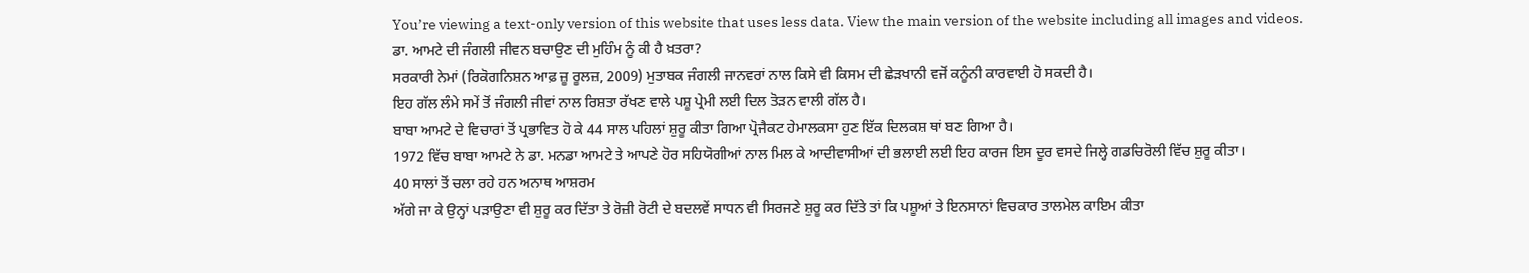You’re viewing a text-only version of this website that uses less data. View the main version of the website including all images and videos.
ਡਾ. ਆਮਟੇ ਦੀ ਜੰਗਲੀ ਜੀਵਨ ਬਚਾਉਣ ਦੀ ਮੁਹਿੰਮ ਨੂੰ ਕੀ ਹੈ ਖ਼ਤਰਾ?
ਸਰਕਾਰੀ ਨੇਮਾਂ (ਰਿਕੋਗਨਿਸ਼ਨ ਆਫ਼ ਜ਼ੂ ਰੂਲਜ਼, 2009) ਮੁਤਾਬਕ ਜੰਗਲੀ ਜਾਨਵਰਾਂ ਨਾਲ ਕਿਸੇ ਵੀ ਕਿਸਮ ਦੀ ਛੇੜਖਾਨੀ ਵਜੋਂ ਕਨੂੰਨੀ ਕਾਰਵਾਈ ਹੋ ਸਕਦੀ ਹੈ।
ਇਹ ਗੱਲ ਲੰਮੇ ਸਮੇਂ ਤੋਂ ਜੰਗਲੀ ਜੀਵਾਂ ਨਾਲ ਰਿਸ਼ਤਾ ਰੱਖਣ ਵਾਲੇ ਪਸ਼ੂ ਪ੍ਰੇਮੀ ਲਈ ਦਿਲ ਤੋੜਨ ਵਾਲੀ ਗੱਲ ਹੈ।
ਬਾਬਾ ਆਮਟੇ ਦੇ ਵਿਚਾਰਾਂ ਤੋਂ ਪ੍ਰਭਾਵਿਤ ਹੋ ਕੇ 44 ਸਾਲ ਪਹਿਲਾਂ ਸ਼ੁਰੂ ਕੀਤਾ ਗਿਆ ਪ੍ਰੋਜੈਕਟ ਹੇਮਾਲਕਸਾ ਹੁਣ ਇੱਕ ਦਿਲਕਸ਼ ਥਾਂ ਬਣ ਗਿਆ ਹੈ।
1972 ਵਿੱਚ ਬਾਬਾ ਆਮਟੇ ਨੇ ਡਾ. ਮਨਡਾ ਆਮਟੇ ਤੇ ਆਪਣੇ ਹੋਰ ਸਹਿਯੋਗੀਆਂ ਨਾਲ ਮਿਲ ਕੇ ਆਦੀਵਾਸੀਆਂ ਦੀ ਭਲਾਈ ਲਈ ਇਹ ਕਾਰਜ ਇਸ ਦੂਰ ਵਸਦੇ ਜਿਲ੍ਹੇ ਗਡਚਿਰੋਲੀ ਵਿੱਚ ਸ਼ੁਰੂ ਕੀਤਾ।
40 ਸਾਲਾਂ ਤੋਂ ਚਲਾ ਰਹੇ ਹਨ ਅਨਾਥ ਆਸ਼ਰਮ
ਅੱਗੇ ਜਾ ਕੇ ਉਨ੍ਹਾਂ ਪੜਾਉਣਾ ਵੀ ਸ਼ੁਰੂ ਕਰ ਦਿੱਤਾ ਤੇ ਰੋਜ਼ੀ ਰੋਟੀ ਦੇ ਬਦਲਵੇਂ ਸਾਧਨ ਵੀ ਸਿਰਜਣੇ ਸ਼ੁਰੂ ਕਰ ਦਿੱਤੇ ਤਾਂ ਕਿ ਪਸ਼ੂਆਂ ਤੇ ਇਨਸਾਨਾਂ ਵਿਚਕਾਰ ਤਾਲਮੇਲ ਕਾਇਮ ਕੀਤਾ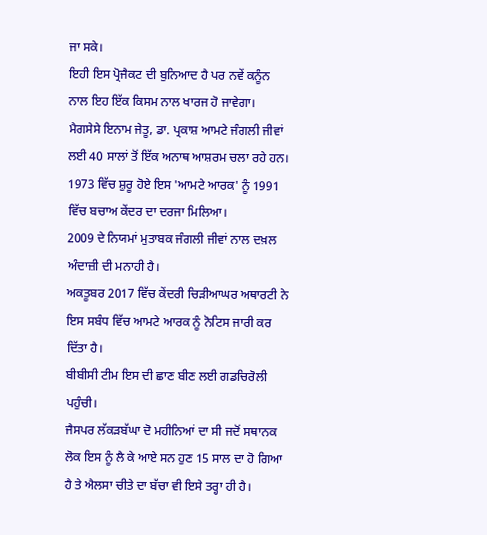ਜਾ ਸਕੇ।
ਇਹੀ ਇਸ ਪ੍ਰੋਜੈਕਟ ਦੀ ਬੁਨਿਆਦ ਹੈ ਪਰ ਨਵੇਂ ਕਨੂੰਨ ਨਾਲ ਇਹ ਇੱਕ ਕਿਸਮ ਨਾਲ ਖਾਰਜ ਹੋ ਜਾਵੇਗਾ।
ਮੈਗਸੇਸੇ ਇਨਾਮ ਜੇਤੂ, ਡਾ. ਪ੍ਰਕਾਸ਼ ਆਮਟੇ ਜੰਗਲੀ ਜੀਵਾਂ ਲਈ 40 ਸਾਲਾਂ ਤੋਂ ਇੱਕ ਅਨਾਥ ਆਸ਼ਰਮ ਚਲਾ ਰਹੇ ਹਨ।
1973 ਵਿੱਚ ਸ਼ੁਰੂ ਹੋਏ ਇਸ 'ਆਮਟੇ ਆਰਕ' ਨੂੰ 1991 ਵਿੱਚ ਬਚਾਅ ਕੇਂਦਰ ਦਾ ਦਰਜਾ ਮਿਲਿਆ।
2009 ਦੇ ਨਿਯਮਾਂ ਮੁਤਾਬਕ ਜੰਗਲੀ ਜੀਵਾਂ ਨਾਲ ਦਖ਼ਲ ਅੰਦਾਜ਼ੀ ਦੀ ਮਨਾਹੀ ਹੈ।
ਅਕਤੂਬਰ 2017 ਵਿੱਚ ਕੇਂਦਰੀ ਚਿੜੀਆਘਰ ਅਥਾਰਟੀ ਨੇ ਇਸ ਸਬੰਧ ਵਿੱਚ ਆਮਟੇ ਆਰਕ ਨੂੰ ਨੋਟਿਸ ਜਾਰੀ ਕਰ ਦਿੱਤਾ ਹੈ।
ਬੀਬੀਸੀ ਟੀਮ ਇਸ ਦੀ ਛਾਣ ਬੀਣ ਲਈ ਗਡਚਿਰੋਲੀ ਪਹੁੰਚੀ।
ਜੈਸਪਰ ਲੱਕੜਬੱਘਾ ਦੋ ਮਹੀਨਿਆਂ ਦਾ ਸੀ ਜਦੋਂ ਸਥਾਨਕ ਲੋਕ ਇਸ ਨੂੰ ਲੈ ਕੇ ਆਏ ਸਨ ਹੁਣ 15 ਸਾਲ ਦਾ ਹੋ ਗਿਆ ਹੈ ਤੇ ਐਲਸਾ ਚੀਤੇ ਦਾ ਬੱਚਾ ਵੀ ਇਸੇ ਤਰ੍ਹਾ ਹੀ ਹੈ।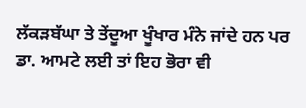ਲੱਕੜਬੱਘਾ ਤੇ ਤੇਂਦੂਆ ਖੂੰਖਾਰ ਮੰਨੇ ਜਾਂਦੇ ਹਨ ਪਰ ਡਾ. ਆਮਟੇ ਲਈ ਤਾਂ ਇਹ ਭੋਰਾ ਵੀ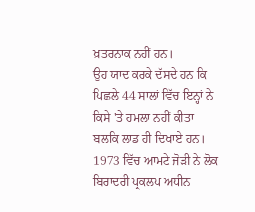ਖ਼ਤਰਨਾਕ ਨਹੀਂ ਹਨ।
ਉਹ ਯਾਦ ਕਰਕੇ ਦੱਸਦੇ ਹਨ ਕਿ ਪਿਛਲੇ 44 ਸਾਲਾਂ ਵਿੱਚ ਇਨ੍ਹਾਂ ਨੇ ਕਿਸੇ 'ਤੇ ਹਮਲਾ ਨਹੀਂ ਕੀਤਾ ਬਲਕਿ ਲਾਡ ਹੀ ਦਿਖਾਏ ਹਨ।
1973 ਵਿੱਚ ਆਮਟੇ ਜੋੜੀ ਨੇ ਲੋਕ ਬਿਰਾਦਰੀ ਪ੍ਰਕਲਪ ਅਧੀਨ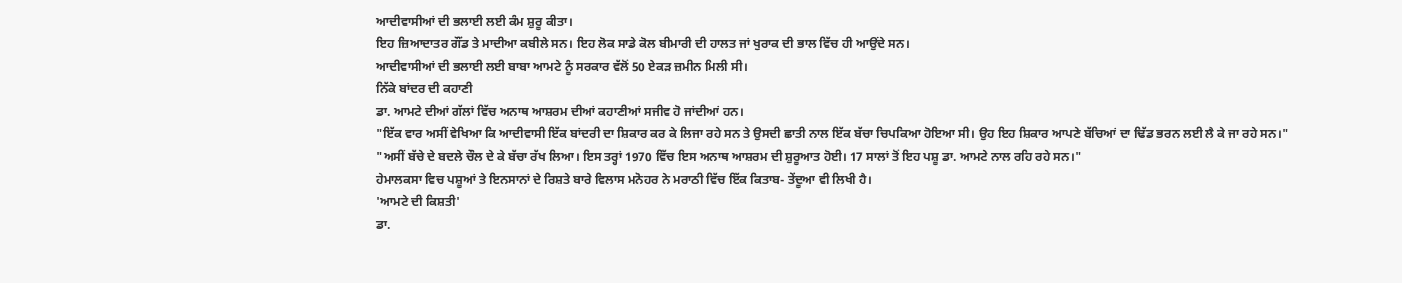ਆਦੀਵਾਸੀਆਂ ਦੀ ਭਲਾਈ ਲਈ ਕੰਮ ਸ਼ੁਰੂ ਕੀਤਾ।
ਇਹ ਜ਼ਿਆਦਾਤਰ ਗੌਂਡ ਤੇ ਮਾਦੀਆ ਕਬੀਲੇ ਸਨ। ਇਹ ਲੋਕ ਸਾਡੇ ਕੋਲ ਬੀਮਾਰੀ ਦੀ ਹਾਲਤ ਜਾਂ ਖੁਰਾਕ ਦੀ ਭਾਲ ਵਿੱਚ ਹੀ ਆਉਂਦੇ ਸਨ।
ਆਦੀਵਾਸੀਆਂ ਦੀ ਭਲਾਈ ਲਈ ਬਾਬਾ ਆਮਟੇ ਨੂੰ ਸਰਕਾਰ ਵੱਲੋਂ 50 ਏਕੜ ਜ਼ਮੀਨ ਮਿਲੀ ਸੀ।
ਨਿੱਕੇ ਬਾਂਦਰ ਦੀ ਕਹਾਣੀ
ਡਾ. ਆਮਟੇ ਦੀਆਂ ਗੱਲਾਂ ਵਿੱਚ ਅਨਾਥ ਆਸ਼ਰਮ ਦੀਆਂ ਕਹਾਣੀਆਂ ਸਜੀਵ ਹੋ ਜਾਂਦੀਆਂ ਹਨ।
"ਇੱਕ ਵਾਰ ਅਸੀਂ ਵੇਖਿਆ ਕਿ ਆਦੀਵਾਸੀ ਇੱਕ ਬਾਂਦਰੀ ਦਾ ਸ਼ਿਕਾਰ ਕਰ ਕੇ ਲਿਜਾ ਰਹੇ ਸਨ ਤੇ ਉਸਦੀ ਛਾਤੀ ਨਾਲ ਇੱਕ ਬੱਚਾ ਚਿਪਕਿਆ ਹੋਇਆ ਸੀ। ਉਹ ਇਹ ਸ਼ਿਕਾਰ ਆਪਣੇ ਬੱਚਿਆਂ ਦਾ ਢਿੱਡ ਭਰਨ ਲਈ ਲੈ ਕੇ ਜਾ ਰਹੇ ਸਨ।"
"ਅਸੀਂ ਬੱਚੇ ਦੇ ਬਦਲੇ ਚੌਲ ਦੇ ਕੇ ਬੱਚਾ ਰੱਖ ਲਿਆ। ਇਸ ਤਰ੍ਹਾਂ 1970 ਵਿੱਚ ਇਸ ਅਨਾਥ ਆਸ਼ਰਮ ਦੀ ਸ਼ੁਰੂਆਤ ਹੋਈ। 17 ਸਾਲਾਂ ਤੋਂ ਇਹ ਪਸ਼ੂ ਡਾ. ਆਮਟੇ ਨਾਲ ਰਹਿ ਰਹੇ ਸਨ।"
ਹੇਮਾਲਕਸਾ ਵਿਚ ਪਸ਼ੂਆਂ ਤੇ ਇਨਸਾਨਾਂ ਦੇ ਰਿਸ਼ਤੇ ਬਾਰੇ ਵਿਲਾਸ ਮਨੋਹਰ ਨੇ ਮਰਾਠੀ ਵਿੱਚ ਇੱਕ ਕਿਤਾਬ- ਤੇਂਦੂਆ ਵੀ ਲਿਖੀ ਹੈ।
'ਆਮਟੇ ਦੀ ਕਿਸ਼ਤੀ'
ਡਾ.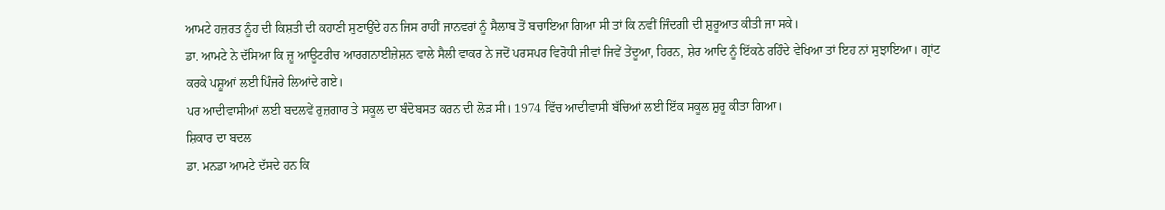ਆਮਟੇ ਹਜ਼ਰਤ ਨੂੰਹ ਦੀ ਕਿਸ਼ਤੀ ਦੀ ਕਹਾਣੀ ਸੁਣਾਉਂਦੇ ਹਨ ਜਿਸ ਰਾਹੀਂ ਜਾਨਵਰਾਂ ਨੂੰ ਸੈਲਾਬ ਤੋਂ ਬਚਾਇਆ ਗਿਆ ਸੀ ਤਾਂ ਕਿ ਨਵੀਂ ਜਿੰਦਗੀ ਦੀ ਸ਼ੁਰੂਆਤ ਕੀਤੀ ਜਾ ਸਕੇ।
ਡਾ. ਆਮਟੇ ਨੇ ਦੱਸਿਆ ਕਿ ਜ਼ੂ ਆਊਟਰੀਚ ਆਰਗਨਾਈਜ਼ੇਸ਼ਨ ਵਾਲੇ ਸੈਲੀ ਵਾਕਰ ਨੇ ਜਦੋਂ ਪਰਸਪਰ ਵਿਰੋਧੀ ਜੀਵਾਂ ਜਿਵੇਂ ਤੇਂਦੂਆ, ਹਿਰਨ, ਸ਼ੇਰ ਆਦਿ ਨੂੰ ਇੱਕਠੇ ਰਹਿੰਦੇ ਵੇਖਿਆ ਤਾਂ ਇਹ ਨਾਂ ਸੁਝਾਇਆ। ਗ੍ਰਾਂਟ ਕਰਕੇ ਪਸ਼ੂਆਂ ਲਈ ਪਿੰਜਰੇ ਲਿਆਂਦੇ ਗਏ।
ਪਰ ਆਦੀਵਾਸੀਆਂ ਲਈ ਬਦਲਵੇਂ ਰੁਜ਼ਗਾਰ ਤੇ ਸਕੂਲ ਦਾ ਬੰਦੋਬਸਤ ਕਰਨ ਦੀ ਲੋੜ ਸੀ। 1974 ਵਿੱਚ ਆਦੀਵਾਸੀ ਬੱਚਿਆਂ ਲਈ ਇੱਕ ਸਕੂਲ ਸ਼ੁਰੂ ਕੀਤਾ ਗਿਆ।
ਸ਼ਿਕਾਰ ਦਾ ਬਦਲ
ਡਾ. ਮਨਡਾ ਆਮਟੇ ਦੱਸਦੇ ਹਨ ਕਿ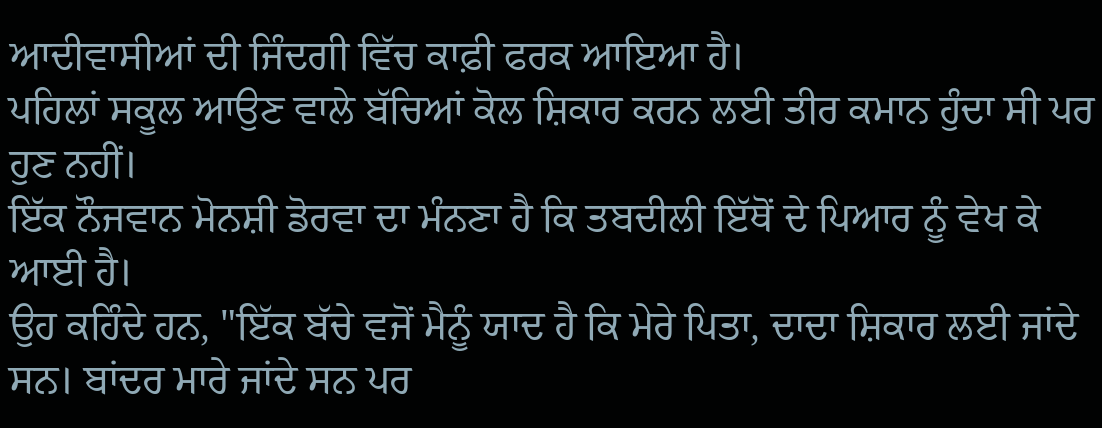ਆਦੀਵਾਸੀਆਂ ਦੀ ਜਿੰਦਗੀ ਵਿੱਚ ਕਾਫ਼ੀ ਫਰਕ ਆਇਆ ਹੈ।
ਪਹਿਲਾਂ ਸਕੂਲ ਆਉਣ ਵਾਲੇ ਬੱਚਿਆਂ ਕੋਲ ਸ਼ਿਕਾਰ ਕਰਨ ਲਈ ਤੀਰ ਕਮਾਨ ਹੁੰਦਾ ਸੀ ਪਰ ਹੁਣ ਨਹੀਂ।
ਇੱਕ ਨੌਜਵਾਨ ਮੋਨਸ਼ੀ ਡੋਰਵਾ ਦਾ ਮੰਨਣਾ ਹੈ ਕਿ ਤਬਦੀਲੀ ਇੱਥੋਂ ਦੇ ਪਿਆਰ ਨੂੰ ਵੇਖ ਕੇ ਆਈ ਹੈ।
ਉਹ ਕਹਿੰਦੇ ਹਨ, "ਇੱਕ ਬੱਚੇ ਵਜੋਂ ਮੈਨੂੰ ਯਾਦ ਹੈ ਕਿ ਮੇਰੇ ਪਿਤਾ, ਦਾਦਾ ਸ਼ਿਕਾਰ ਲਈ ਜਾਂਦੇ ਸਨ। ਬਾਂਦਰ ਮਾਰੇ ਜਾਂਦੇ ਸਨ ਪਰ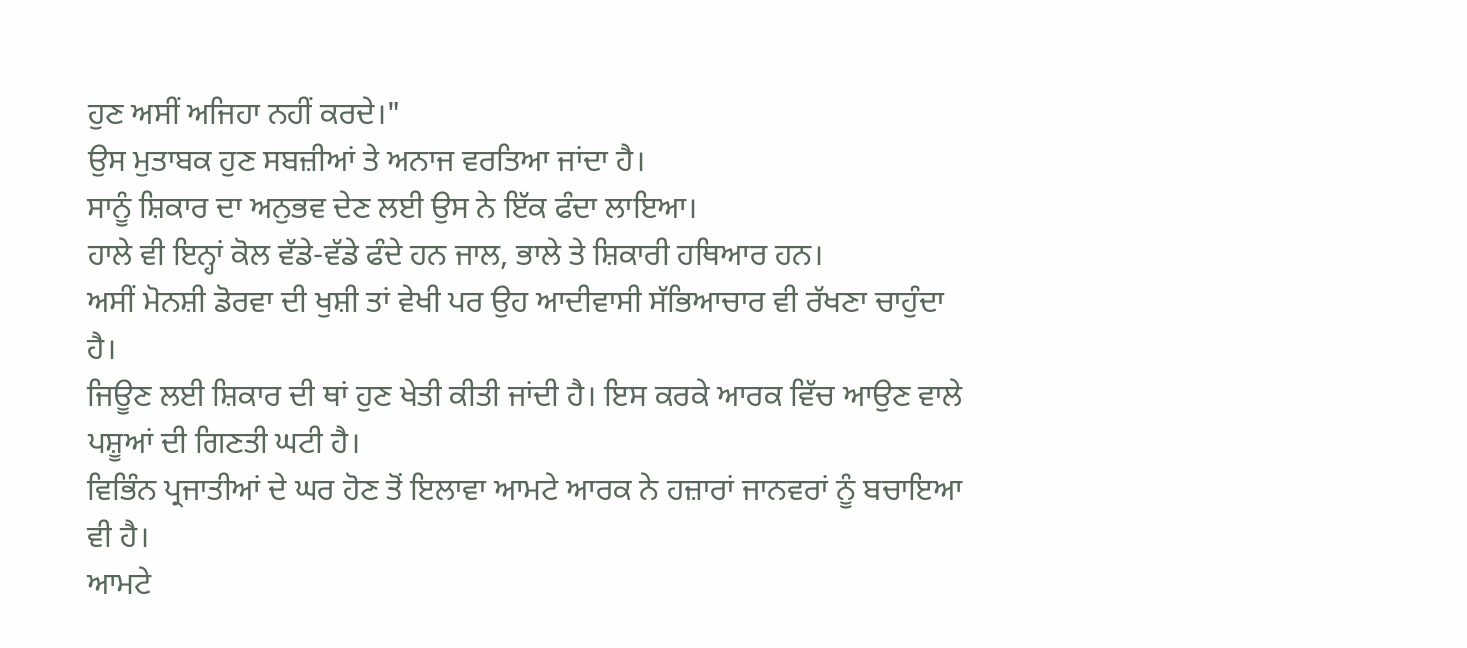ਹੁਣ ਅਸੀਂ ਅਜਿਹਾ ਨਹੀਂ ਕਰਦੇ।"
ਉਸ ਮੁਤਾਬਕ ਹੁਣ ਸਬਜ਼ੀਆਂ ਤੇ ਅਨਾਜ ਵਰਤਿਆ ਜਾਂਦਾ ਹੈ।
ਸਾਨੂੰ ਸ਼ਿਕਾਰ ਦਾ ਅਨੁਭਵ ਦੇਣ ਲਈ ਉਸ ਨੇ ਇੱਕ ਫੰਦਾ ਲਾਇਆ।
ਹਾਲੇ ਵੀ ਇਨ੍ਹਾਂ ਕੋਲ ਵੱਡੇ-ਵੱਡੇ ਫੰਦੇ ਹਨ ਜਾਲ, ਭਾਲੇ ਤੇ ਸ਼ਿਕਾਰੀ ਹਥਿਆਰ ਹਨ।
ਅਸੀਂ ਮੋਨਸ਼ੀ ਡੋਰਵਾ ਦੀ ਖੁਸ਼ੀ ਤਾਂ ਵੇਖੀ ਪਰ ਉਹ ਆਦੀਵਾਸੀ ਸੱਭਿਆਚਾਰ ਵੀ ਰੱਖਣਾ ਚਾਹੁੰਦਾ ਹੈ।
ਜਿਊਣ ਲਈ ਸ਼ਿਕਾਰ ਦੀ ਥਾਂ ਹੁਣ ਖੇਤੀ ਕੀਤੀ ਜਾਂਦੀ ਹੈ। ਇਸ ਕਰਕੇ ਆਰਕ ਵਿੱਚ ਆਉਣ ਵਾਲੇ ਪਸ਼ੂਆਂ ਦੀ ਗਿਣਤੀ ਘਟੀ ਹੈ।
ਵਿਭਿੰਨ ਪ੍ਰਜਾਤੀਆਂ ਦੇ ਘਰ ਹੋਣ ਤੋਂ ਇਲਾਵਾ ਆਮਟੇ ਆਰਕ ਨੇ ਹਜ਼ਾਰਾਂ ਜਾਨਵਰਾਂ ਨੂੰ ਬਚਾਇਆ ਵੀ ਹੈ।
ਆਮਟੇ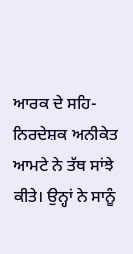ਆਰਕ ਦੇ ਸਹਿ-ਨਿਰਦੇਸ਼ਕ ਅਨੀਕੇਤ ਆਮਟੇ ਨੇ ਤੱਥ ਸਾਂਝੇ ਕੀਤੇ। ਉਨ੍ਹਾਂ ਨੇ ਸਾਨੂੰ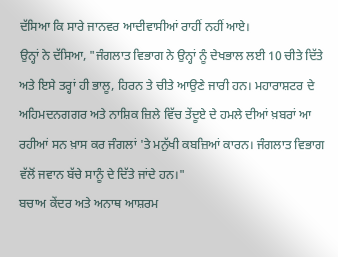ਦੱਸਿਆ ਕਿ ਸਾਰੇ ਜਾਨਵਰ ਆਦੀਵਾਸੀਆਂ ਰਾਹੀਂ ਨਹੀਂ ਆਏ।
ਉਨ੍ਹਾਂ ਨੇ ਦੱਸਿਆ, "ਜੰਗਲਾਤ ਵਿਭਾਗ ਨੇ ਉਨ੍ਹਾਂ ਨੂੰ ਦੇਖਭਾਲ ਲਈ 10 ਚੀਤੇ ਦਿੱਤੇ ਅਤੇ ਇਸੇ ਤਰ੍ਹਾਂ ਹੀ ਭਾਲੂ, ਹਿਰਨ ਤੇ ਚੀਤੇ ਆਉਣੇ ਜਾਰੀ ਹਨ। ਮਹਾਰਾਸ਼ਟਰ ਦੇ ਅਹਿਮਦਨਗਗਰ ਅਤੇ ਨਾਸ਼ਿਕ ਜ਼ਿਲੇ ਵਿੱਚ ਤੇਂਦੂਏ ਦੇ ਹਮਲੇ ਦੀਆਂ ਖ਼ਬਰਾਂ ਆ ਰਹੀਆਂ ਸਨ ਖ਼ਾਸ ਕਰ ਜੰਗਲਾਂ 'ਤੇ ਮਨੁੱਖੀ ਕਬਜ਼ਿਆਂ ਕਾਰਨ। ਜੰਗਲਾਤ ਵਿਭਾਗ ਵੱਲੋਂ ਜਵਾਨ ਬੱਚੇ ਸਾਨੂੰ ਦੇ ਦਿੱਤੇ ਜਾਂਦੇ ਹਨ।"
ਬਚਾਅ ਕੇਂਦਰ ਅਤੇ ਅਨਾਥ ਆਸ਼ਰਮ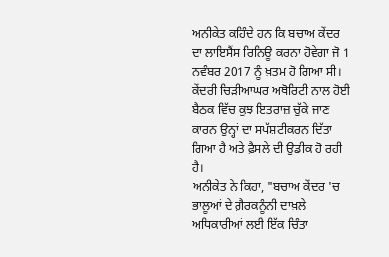ਅਨੀਕੇਤ ਕਹਿੰਦੇ ਹਨ ਕਿ ਬਚਾਅ ਕੇਂਦਰ ਦਾ ਲਾਇਸੈਂਸ ਰਿਨਿਊ ਕਰਨਾ ਹੋਵੇਗਾ ਜੋ 1 ਨਵੰਬਰ 2017 ਨੂੰ ਖ਼ਤਮ ਹੋ ਗਿਆ ਸੀ।
ਕੇਂਦਰੀ ਚਿੜੀਆਘਰ ਅਥੋਰਿਟੀ ਨਾਲ ਹੋਈ ਬੈਠਕ ਵਿੱਚ ਕੁਝ ਇਤਰਾਜ਼ ਚੁੱਕੇ ਜਾਣ ਕਾਰਨ ਉਨ੍ਹਾਂ ਦਾ ਸਪੱਸ਼ਟੀਕਰਨ ਦਿੱਤਾ ਗਿਆ ਹੈ ਅਤੇ ਫ਼ੈਸਲੇ ਦੀ ਉਡੀਕ ਹੋ ਰਹੀ ਹੈ।
ਅਨੀਕੇਤ ਨੇ ਕਿਹਾ, "ਬਚਾਅ ਕੇਂਦਰ 'ਚ ਭਾਲੂਆਂ ਦੇ ਗ਼ੈਰਕਨੂੰਨੀ ਦਾਖ਼ਲੇ ਅਧਿਕਾਰੀਆਂ ਲਈ ਇੱਕ ਚਿੰਤਾ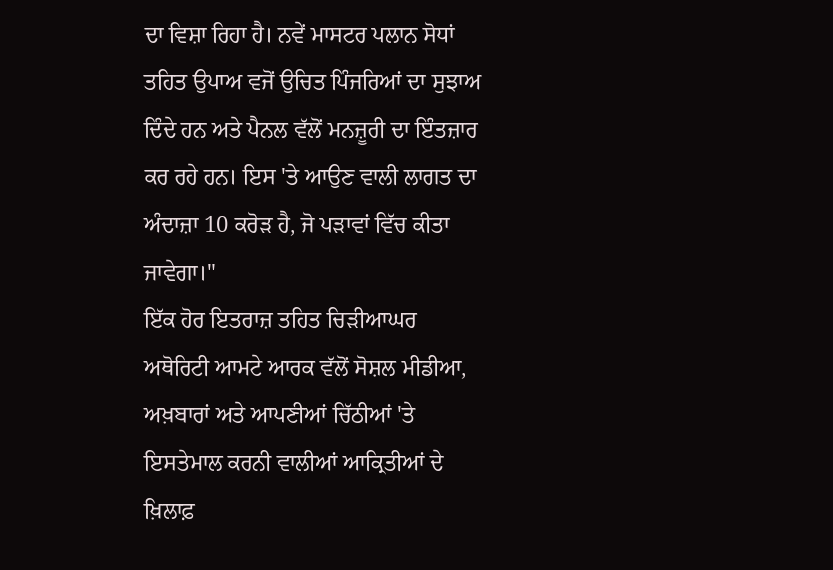ਦਾ ਵਿਸ਼ਾ ਰਿਹਾ ਹੈ। ਨਵੇਂ ਮਾਸਟਰ ਪਲਾਨ ਸੋਧਾਂ ਤਹਿਤ ਉਪਾਅ ਵਜੋਂ ਉਚਿਤ ਪਿੰਜਰਿਆਂ ਦਾ ਸੁਝਾਅ ਦਿੰਦੇ ਹਨ ਅਤੇ ਪੈਨਲ ਵੱਲੋਂ ਮਨਜ਼ੂਰੀ ਦਾ ਇੰਤਜ਼ਾਰ ਕਰ ਰਹੇ ਹਨ। ਇਸ 'ਤੇ ਆਉਣ ਵਾਲੀ ਲਾਗਤ ਦਾ ਅੰਦਾਜ਼ਾ 10 ਕਰੋੜ ਹੈ, ਜੋ ਪੜਾਵਾਂ ਵਿੱਚ ਕੀਤਾ ਜਾਵੇਗਾ।"
ਇੱਕ ਹੋਰ ਇਤਰਾਜ਼ ਤਹਿਤ ਚਿੜੀਆਘਰ ਅਥੋਰਿਟੀ ਆਮਟੇ ਆਰਕ ਵੱਲੋਂ ਸੋਸ਼ਲ ਮੀਡੀਆ, ਅਖ਼ਬਾਰਾਂ ਅਤੇ ਆਪਣੀਆਂ ਚਿੱਠੀਆਂ 'ਤੇ ਇਸਤੇਮਾਲ ਕਰਨੀ ਵਾਲੀਆਂ ਆਕ੍ਰਿਤੀਆਂ ਦੇ ਖ਼ਿਲਾਫ਼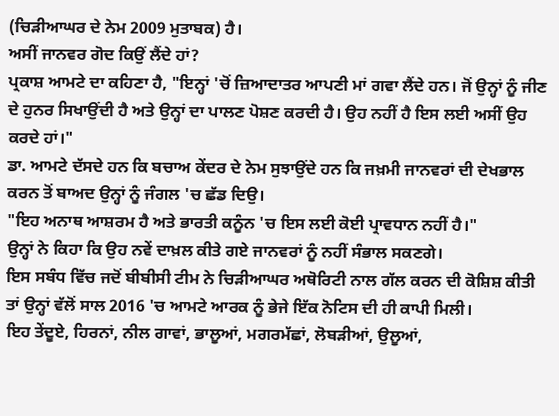(ਚਿੜੀਆਘਰ ਦੇ ਨੇਮ 2009 ਮੁਤਾਬਕ) ਹੈ।
ਅਸੀਂ ਜਾਨਵਰ ਗੋਦ ਕਿਉਂ ਲੈਂਦੇ ਹਾਂ?
ਪ੍ਰਕਾਸ਼ ਆਮਟੇ ਦਾ ਕਹਿਣਾ ਹੈ, "ਇਨ੍ਹਾਂ 'ਚੋਂ ਜ਼ਿਆਦਾਤਰ ਆਪਣੀ ਮਾਂ ਗਵਾ ਲੈਂਦੇ ਹਨ। ਜੋਂ ਉਨ੍ਹਾਂ ਨੂੰ ਜੀਣ ਦੇ ਹੁਨਰ ਸਿਖਾਉਂਦੀ ਹੈ ਅਤੇ ਉਨ੍ਹਾਂ ਦਾ ਪਾਲਣ ਪੋਸ਼ਣ ਕਰਦੀ ਹੈ। ਉਹ ਨਹੀਂ ਹੈ ਇਸ ਲਈ ਅਸੀਂ ਉਹ ਕਰਦੇ ਹਾਂ।"
ਡਾ. ਆਮਟੇ ਦੱਸਦੇ ਹਨ ਕਿ ਬਚਾਅ ਕੇਂਦਰ ਦੇ ਨੇਮ ਸੁਝਾਉਂਦੇ ਹਨ ਕਿ ਜਖ਼ਮੀ ਜਾਨਵਰਾਂ ਦੀ ਦੇਖਭਾਲ ਕਰਨ ਤੋਂ ਬਾਅਦ ਉਨ੍ਹਾਂ ਨੂੰ ਜੰਗਲ 'ਚ ਛੱਡ ਦਿਉ।
"ਇਹ ਅਨਾਥ ਆਸ਼ਰਮ ਹੈ ਅਤੇ ਭਾਰਤੀ ਕਨੂੰਨ 'ਚ ਇਸ ਲਈ ਕੋਈ ਪ੍ਰਾਵਧਾਨ ਨਹੀਂ ਹੈ।"
ਉਨ੍ਹਾਂ ਨੇ ਕਿਹਾ ਕਿ ਉਹ ਨਵੇਂ ਦਾਖ਼ਲ ਕੀਤੇ ਗਏ ਜਾਨਵਰਾਂ ਨੂੰ ਨਹੀਂ ਸੰਭਾਲ ਸਕਣਗੇ।
ਇਸ ਸਬੰਧ ਵਿੱਚ ਜਦੋਂ ਬੀਬੀਸੀ ਟੀਮ ਨੇ ਚਿੜੀਆਘਰ ਅਥੋਰਿਟੀ ਨਾਲ ਗੱਲ ਕਰਨ ਦੀ ਕੋਸ਼ਿਸ਼ ਕੀਤੀ ਤਾਂ ਉਨ੍ਹਾਂ ਵੱਲੋਂ ਸਾਲ 2016 'ਚ ਆਮਟੇ ਆਰਕ ਨੂੰ ਭੇਜੇ ਇੱਕ ਨੋਟਿਸ ਦੀ ਹੀ ਕਾਪੀ ਮਿਲੀ।
ਇਹ ਤੇਂਦੂਏ, ਹਿਰਨਾਂ, ਨੀਲ ਗਾਵਾਂ, ਭਾਲੂਆਂ, ਮਗਰਮੱਛਾਂ, ਲੋਬੜੀਆਂ, ਉਲੂਆਂ,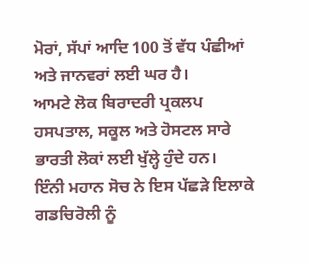ਮੋਰਾਂ, ਸੱਪਾਂ ਆਦਿ 100 ਤੋਂ ਵੱਧ ਪੰਛੀਆਂ ਅਤੇ ਜਾਨਵਰਾਂ ਲਈ ਘਰ ਹੈ।
ਆਮਟੇ ਲੋਕ ਬਿਰਾਦਰੀ ਪ੍ਰਕਲਪ ਹਸਪਤਾਲ, ਸਕੂਲ ਅਤੇ ਹੋਸਟਲ ਸਾਰੇ ਭਾਰਤੀ ਲੋਕਾਂ ਲਈ ਖੁੱਲ੍ਹੇ ਹੁੰਦੇ ਹਨ।
ਇੰਨੀ ਮਹਾਨ ਸੋਚ ਨੇ ਇਸ ਪੱਛੜੇ ਇਲਾਕੇ ਗਡਚਿਰੋਲੀ ਨੂੰ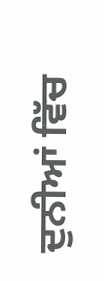ਦੁਨੀਆਂ ਵਿੱਚ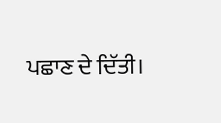ਪਛਾਣ ਦੇ ਦਿੱਤੀ।